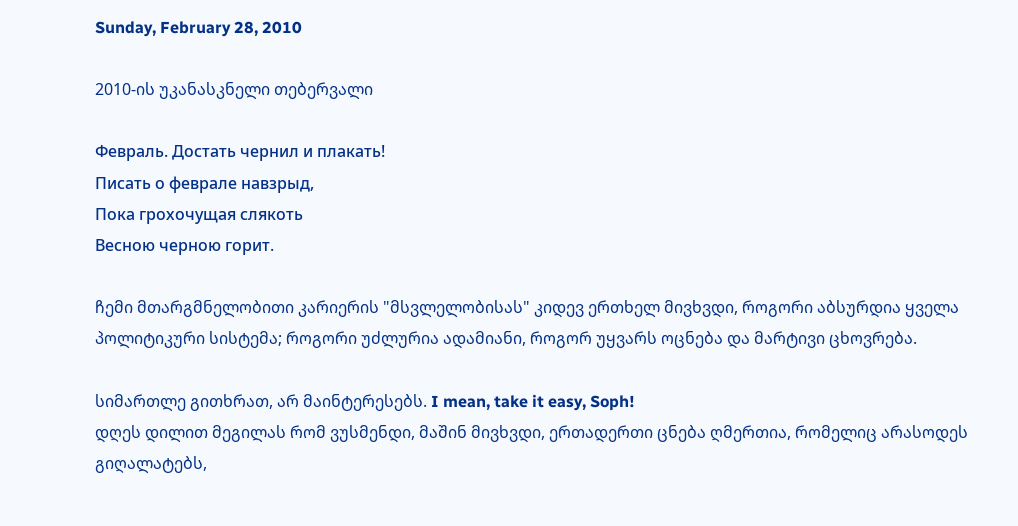Sunday, February 28, 2010

2010-ის უკანასკნელი თებერვალი

Февраль. Достать чернил и плакать!
Писать о феврале навзрыд,
Пока грохочущая слякоть
Весною черною горит.

ჩემი მთარგმნელობითი კარიერის "მსვლელობისას" კიდევ ერთხელ მივხვდი, როგორი აბსურდია ყველა პოლიტიკური სისტემა; როგორი უძლურია ადამიანი, როგორ უყვარს ოცნება და მარტივი ცხოვრება.

სიმართლე გითხრათ, არ მაინტერესებს. I mean, take it easy, Soph!
დღეს დილით მეგილას რომ ვუსმენდი, მაშინ მივხვდი, ერთადერთი ცნება ღმერთია, რომელიც არასოდეს გიღალატებს,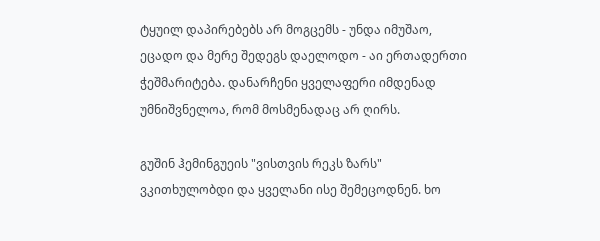ტყუილ დაპირებებს არ მოგცემს - უნდა იმუშაო, ეცადო და მერე შედეგს დაელოდო - აი ერთადერთი ჭეშმარიტება. დანარჩენი ყველაფერი იმდენად უმნიშვნელოა, რომ მოსმენადაც არ ღირს.

გუშინ ჰემინგუეის "ვისთვის რეკს ზარს" ვკითხულობდი და ყველანი ისე შემეცოდნენ. ხო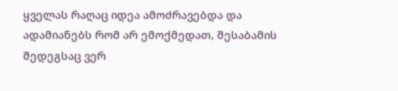ყველას რაღაც იდეა ამოძრავებდა და ადამიანებს რომ არ ემოქმედათ, შესაბამის შედეგსაც ვერ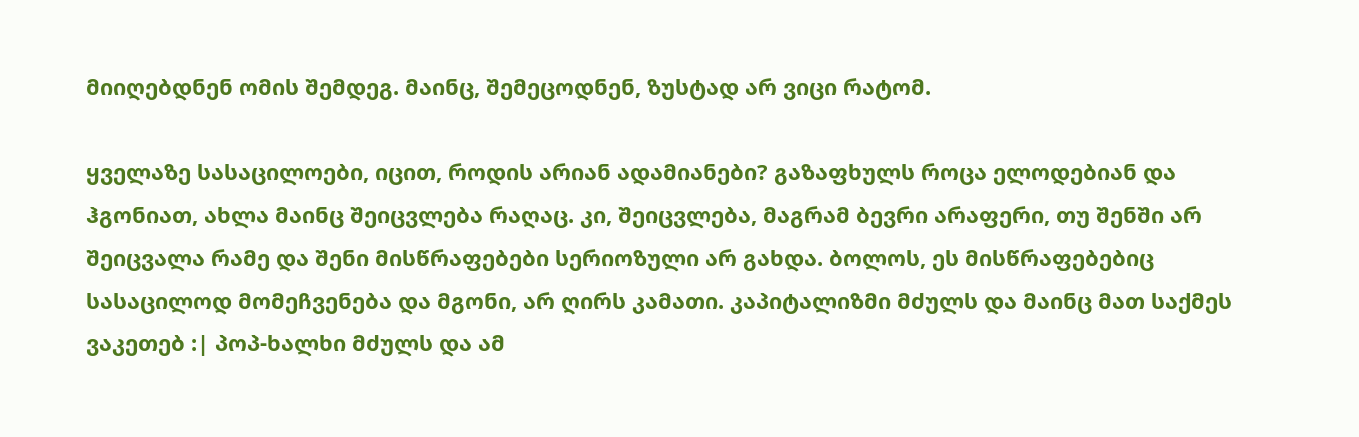მიიღებდნენ ომის შემდეგ. მაინც, შემეცოდნენ, ზუსტად არ ვიცი რატომ.

ყველაზე სასაცილოები, იცით, როდის არიან ადამიანები? გაზაფხულს როცა ელოდებიან და ჰგონიათ, ახლა მაინც შეიცვლება რაღაც. კი, შეიცვლება, მაგრამ ბევრი არაფერი, თუ შენში არ შეიცვალა რამე და შენი მისწრაფებები სერიოზული არ გახდა. ბოლოს, ეს მისწრაფებებიც სასაცილოდ მომეჩვენება და მგონი, არ ღირს კამათი. კაპიტალიზმი მძულს და მაინც მათ საქმეს ვაკეთებ :| პოპ-ხალხი მძულს და ამ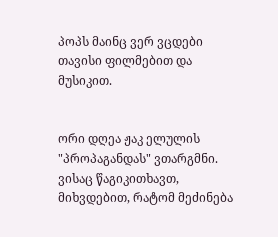პოპს მაინც ვერ ვცდები თავისი ფილმებით და მუსიკით.


ორი დღეა ჟაკ ელულის "პროპაგანდას" ვთარგმნი. ვისაც წაგიკითხავთ, მიხვდებით, რატომ მეძინება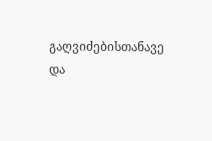გაღვიძებისთანავე და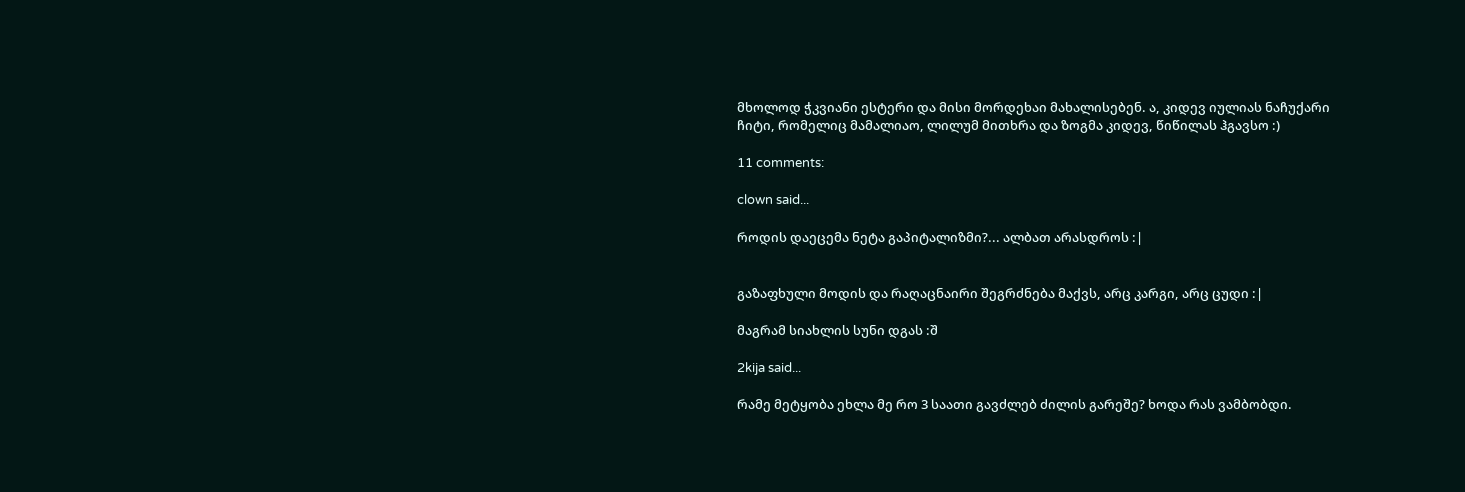მხოლოდ ჭკვიანი ესტერი და მისი მორდეხაი მახალისებენ. ა, კიდევ იულიას ნაჩუქარი ჩიტი, რომელიც მამალიაო, ლილუმ მითხრა და ზოგმა კიდევ, წიწილას ჰგავსო :)

11 comments:

clown said...

როდის დაეცემა ნეტა გაპიტალიზმი?... ალბათ არასდროს :|


გაზაფხული მოდის და რაღაცნაირი შეგრძნება მაქვს, არც კარგი, არც ცუდი :|

მაგრამ სიახლის სუნი დგას :შ

2kija said...

რამე მეტყობა ეხლა მე რო 3 საათი გავძლებ ძილის გარეშე? ხოდა რას ვამბობდი.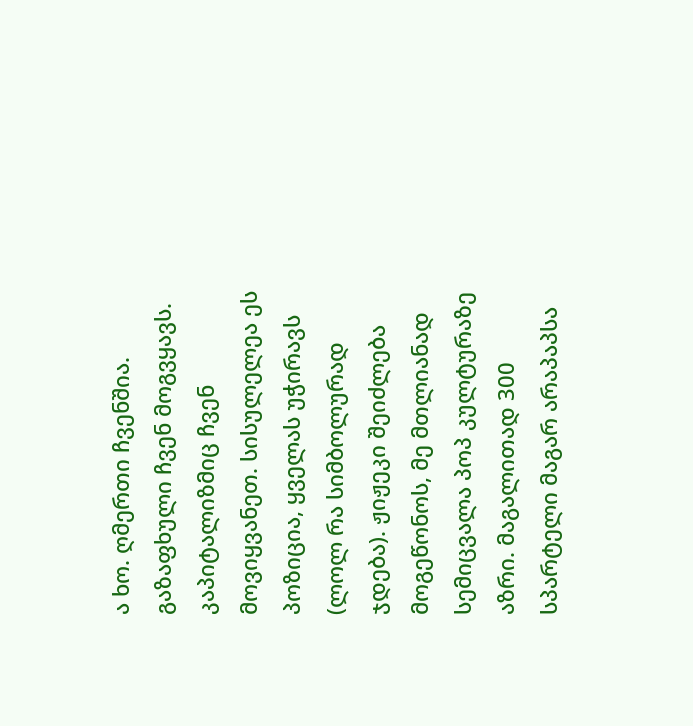ა ხო. ღმერთი ჩვენშია. გაზაფხული ჩვენ მოგვყავს. კაპიტალიზმიც ჩვენ მოვიყვანეთ. სისულელეა ეს პოზიცია, ყველას უჭირავს (ლოლ რა სიმბოლურად ჯდება). ჟიჟეკი შეიძლება მოგეწონოს, მე მთლიანად სემიცვალა პოპ კულტურაზე აზრი. მაგალითად 300 სპარტელი მაგარ არაპაპსა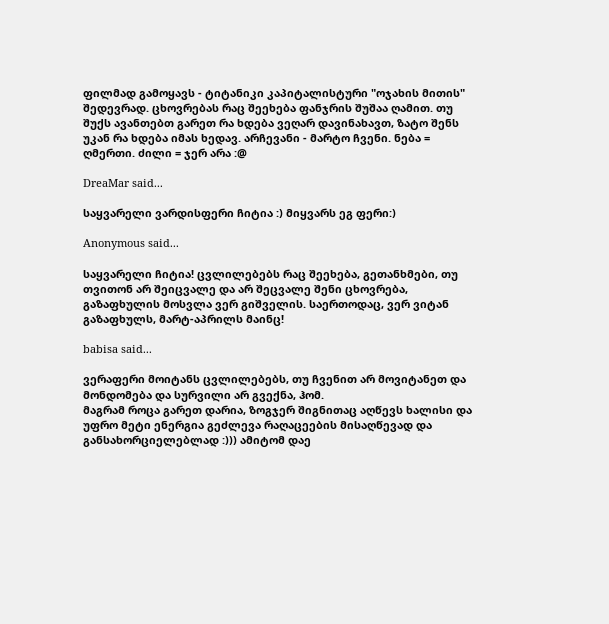ფილმად გამოყავს - ტიტანიკი კაპიტალისტური "ოჯახის მითის" შედევრად. ცხოვრებას რაც შეეხება ფანჯრის შუშაა ღამით. თუ შუქს ავანთებთ გარეთ რა ხდება ვეღარ დავინახავთ, ზატო შენს უკან რა ხდება იმას ხედავ. არჩევანი - მარტო ჩვენი. ნება = ღმერთი. ძილი = ჯერ არა :@

DreaMar said...

საყვარელი ვარდისფერი ჩიტია :) მიყვარს ეგ ფერი:)

Anonymous said...

საყვარელი ჩიტია! ცვლილებებს რაც შეეხება, გეთანხმები, თუ თვითონ არ შეიცვალე და არ შეცვალე შენი ცხოვრება, გაზაფხულის მოსვლა ვერ გიშველის. საერთოდაც, ვერ ვიტან გაზაფხულს, მარტ-აპრილს მაინც!

babisa said...

ვერაფერი მოიტანს ცვლილებებს, თუ ჩვენით არ მოვიტანეთ და მონდომება და სურვილი არ გვექნა, ჰომ.
მაგრამ როცა გარეთ დარია, ზოგჯერ შიგნითაც აღწევს ხალისი და უფრო მეტი ენერგია გეძლევა რაღაცეების მისაღწევად და განსახორციელებლად :))) ამიტომ დაე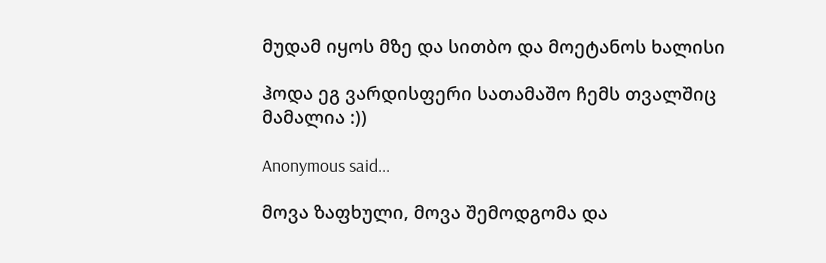მუდამ იყოს მზე და სითბო და მოეტანოს ხალისი

ჰოდა ეგ ვარდისფერი სათამაშო ჩემს თვალშიც მამალია :))

Anonymous said...

მოვა ზაფხული, მოვა შემოდგომა და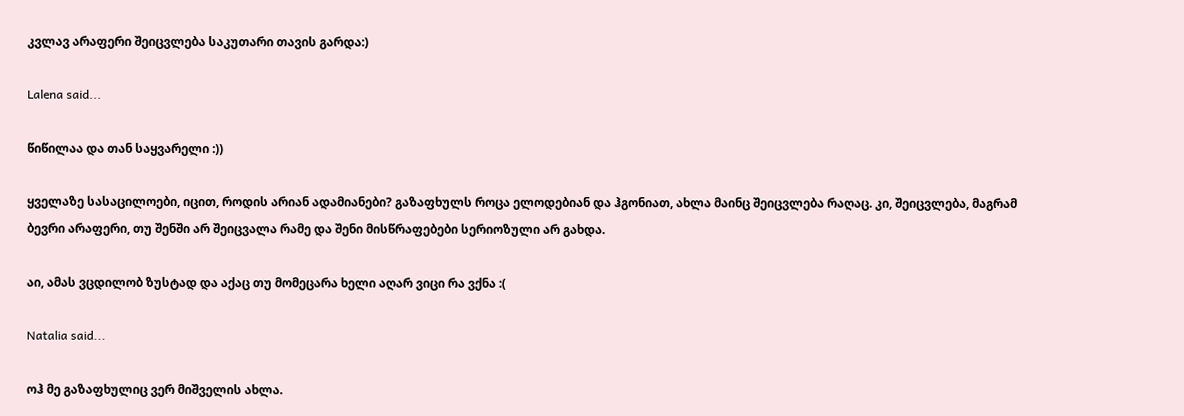კვლავ არაფერი შეიცვლება საკუთარი თავის გარდა:)

Lalena said...

წიწილაა და თან საყვარელი :))

ყველაზე სასაცილოები, იცით, როდის არიან ადამიანები? გაზაფხულს როცა ელოდებიან და ჰგონიათ, ახლა მაინც შეიცვლება რაღაც. კი, შეიცვლება, მაგრამ ბევრი არაფერი, თუ შენში არ შეიცვალა რამე და შენი მისწრაფებები სერიოზული არ გახდა.

აი, ამას ვცდილობ ზუსტად და აქაც თუ მომეცარა ხელი აღარ ვიცი რა ვქნა :(

Natalia said...

ოჰ მე გაზაფხულიც ვერ მიშველის ახლა.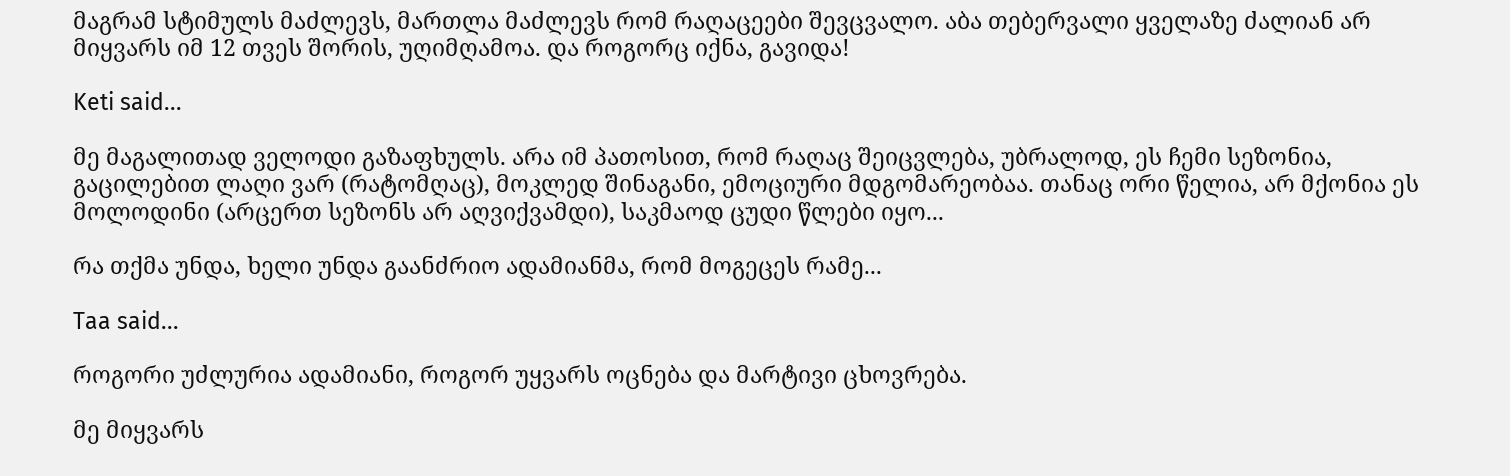მაგრამ სტიმულს მაძლევს, მართლა მაძლევს რომ რაღაცეები შევცვალო. აბა თებერვალი ყველაზე ძალიან არ მიყვარს იმ 12 თვეს შორის, უღიმღამოა. და როგორც იქნა, გავიდა!

Keti said...

მე მაგალითად ველოდი გაზაფხულს. არა იმ პათოსით, რომ რაღაც შეიცვლება, უბრალოდ, ეს ჩემი სეზონია, გაცილებით ლაღი ვარ (რატომღაც), მოკლედ შინაგანი, ემოციური მდგომარეობაა. თანაც ორი წელია, არ მქონია ეს მოლოდინი (არცერთ სეზონს არ აღვიქვამდი), საკმაოდ ცუდი წლები იყო...

რა თქმა უნდა, ხელი უნდა გაანძრიო ადამიანმა, რომ მოგეცეს რამე...

Taa said...

როგორი უძლურია ადამიანი, როგორ უყვარს ოცნება და მარტივი ცხოვრება.

მე მიყვარს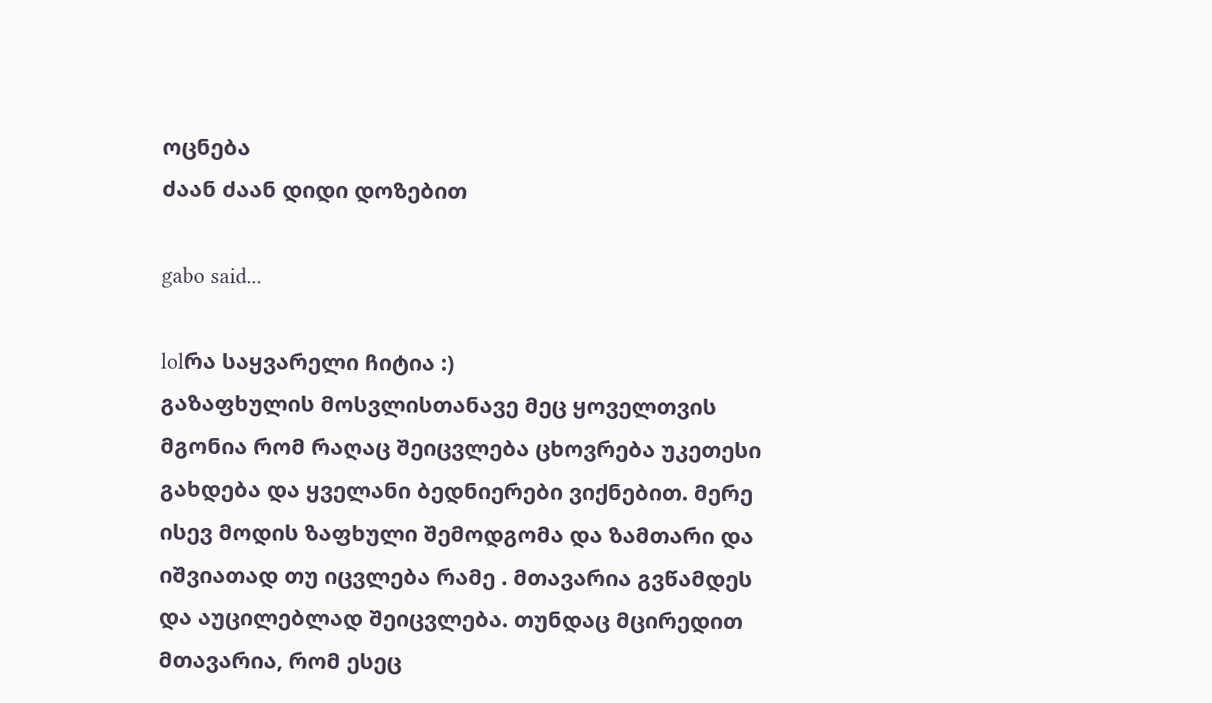ოცნება
ძაან ძაან დიდი დოზებით

gabo said...

lolრა საყვარელი ჩიტია :)
გაზაფხულის მოსვლისთანავე მეც ყოველთვის მგონია რომ რაღაც შეიცვლება ცხოვრება უკეთესი გახდება და ყველანი ბედნიერები ვიქნებით. მერე ისევ მოდის ზაფხული შემოდგომა და ზამთარი და იშვიათად თუ იცვლება რამე . მთავარია გვწამდეს და აუცილებლად შეიცვლება. თუნდაც მცირედით მთავარია, რომ ესეც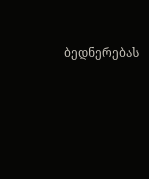ბედნერებას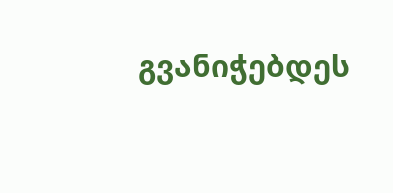გვანიჭებდეს